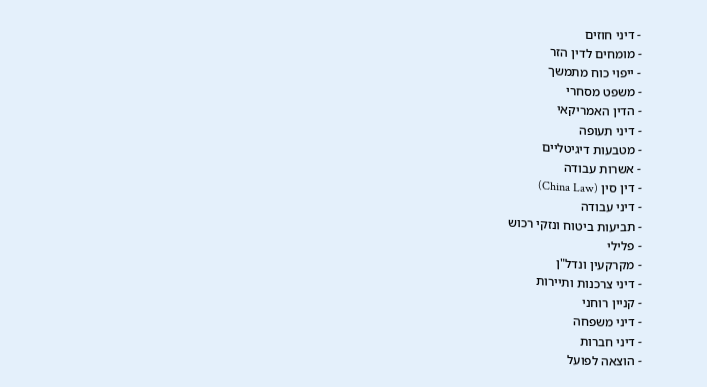- דיני חוזים
- מומחים לדין הזר
- ייפוי כוח מתמשך
- משפט מסחרי
- הדין האמריקאי
- דיני תעופה
- מטבעות דיגיטליים
- אשרות עבודה
- דין סין (China Law)
- דיני עבודה
- תביעות ביטוח ונזקי רכוש
- פלילי
- מקרקעין ונדל"ן
- דיני צרכנות ותיירות
- קניין רוחני
- דיני משפחה
- דיני חברות
- הוצאה לפועל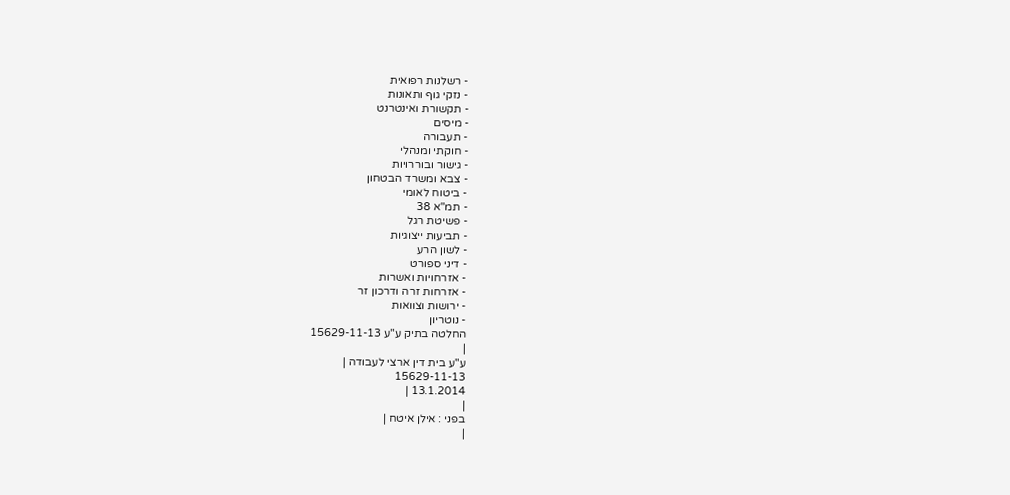- רשלנות רפואית
- נזקי גוף ותאונות
- תקשורת ואינטרנט
- מיסים
- תעבורה
- חוקתי ומנהלי
- גישור ובוררויות
- צבא ומשרד הבטחון
- ביטוח לאומי
- תמ"א 38
- פשיטת רגל
- תביעות ייצוגיות
- לשון הרע
- דיני ספורט
- אזרחויות ואשרות
- אזרחות זרה ודרכון זר
- ירושות וצוואות
- נוטריון
החלטה בתיק ע"ע 15629-11-13
|
ע"ע בית דין ארצי לעבודה |
15629-11-13
13.1.2014 |
|
בפני : אילן איטח |
|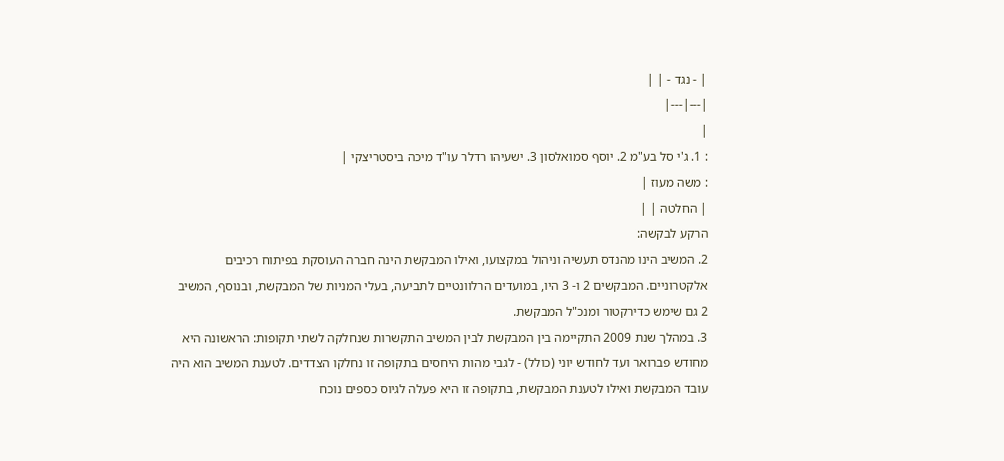| - נגד - | |
|---|---|
|
: 1. ג'י סל בע"מ 2. יוסף סמואלסון 3. ישעיהו רדלר עו"ד מיכה ביסטריצקי |
: משה מעוז |
| החלטה | |
הרקע לבקשה:
2. המשיב הינו מהנדס תעשיה וניהול במקצועו, ואילו המבקשת הינה חברה העוסקת בפיתוח רכיבים אלקטרוניים. המבקשים 2 ו- 3 היו, במועדים הרלוונטיים לתביעה, בעלי המניות של המבקשת, ובנוסף, המשיב 2 גם שימש כדירקטור ומנכ"ל המבקשת.
3. במהלך שנת 2009 התקיימה בין המבקשת לבין המשיב התקשרות שנחלקה לשתי תקופות: הראשונה היא מחודש פברואר ועד לחודש יוני (כולל) - לגבי מהות היחסים בתקופה זו נחלקו הצדדים. לטענת המשיב הוא היה עובד המבקשת ואילו לטענת המבקשת, בתקופה זו היא פעלה לגיוס כספים נוכח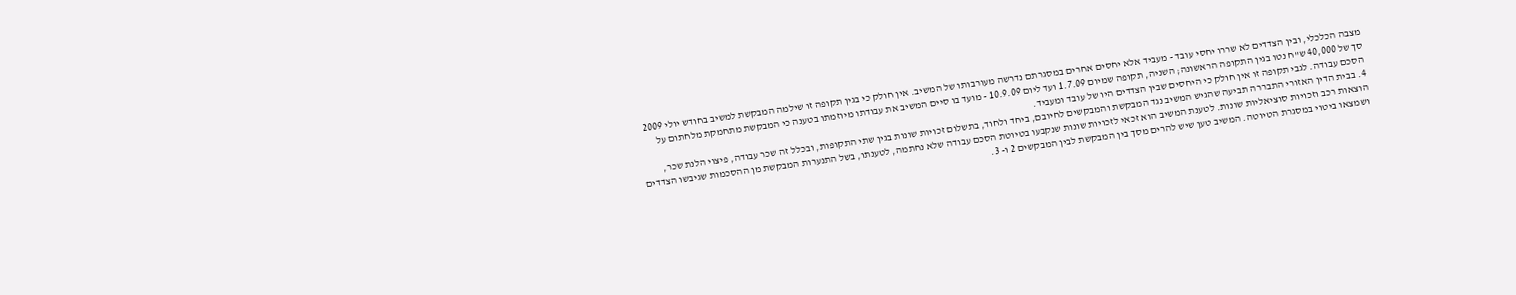מצבה הכלכלי, ובין הצדדים לא שררו יחסי עובד - מעביד אלא יחסים אחרים במסגרתם נדרשה מעורבותו של המשיב. אין חולק כי בגין תקופה זו שילמה המבקשת למשיב בחודש יולי 2009 סך של 40,000 ש"ח נטו בגין התקופה הראשונה; השניה, תקופה שמיום 1.7.09 ועד ליום 10.9.09 - מועד בו סיים המשיב את עבודתו מיוזמתו בטענה כי המבקשת מתחמקת מלחתום על הסכם עבודה. לגבי תקופה זו אין חולק כי היחסים שבין הצדדים היו של עובד ומעביד.
4. בבית הדין האזורי התבררה תביעה שהגיש המשיב נגד המבקשת והמבקשים לחיובם, ביחד ולחוד, בתשלום זכויות שונות בגין שתי התקופות, ובכלל זה שכר עבודה, פיצוי הלנת שכר, הוצאות רכב וזכויות סוציאליות שונות. לטענת המשיב הוא זכאי לזכויות שונות שנקבעו בטיוטת הסכם עבודה שלא נחתמה, לטענתו, בשל התנערות המבקשת מן ההסכמות שגיבשו הצדדים ושמצאו ביטוי במסגרת הטיוטה. המשיב טען שיש להרים מסך בין המבקשת לבין המבקשים 2 ו- 3.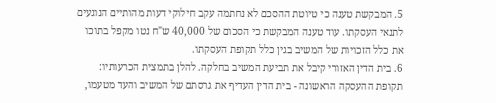5. המבקשת טענה כי טיוטת ההסכם לא נחתמה עקב חילוקי דעות מהותיים הנוגעים לתנאי העסקתו. עוד טענה המבקשת כי הסכום של 40,000 ש"ח נטו מקפל בתוכו את כלל הזכויות של המשיב בגין כלל תקופת העסקתו.
6. בית הדין האזורי קיבל את תביעת המשיב בחלקה. להלן בתמצית הכרעותיו:
תקופת ההעסקה הראשונה - בית הדין העדיף את גרסתם של המשיב והעד מטעמו,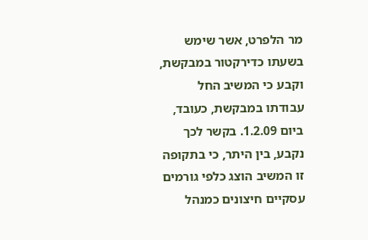מר הלפרט, אשר שימש בשעתו כדירקטור במבקשת, וקבע כי המשיב החל עבודתו במבקשת, כעובד, ביום 1.2.09. בקשר לכך נקבע, בין היתר, כי בתקופה זו המשיב הוצג כלפי גורמים עסקיים חיצונים כמנהל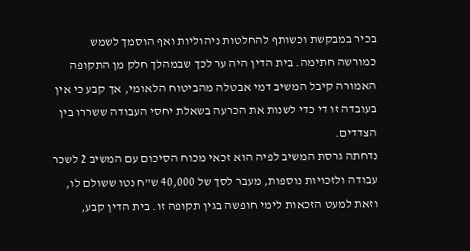בכיר במבקשת וכשותף להחלטות ניהוליות ואף הוסמך לשמש כמורשה חתימה. בית הדין היה ער לכך שבמהלך חלק מן התקופה האמורה קיבל המשיב דמי אבטלה מהביטוח הלאומי, אך קבע כי אין בעובדה זו די כדי לשנות את הכרעה בשאלת יחסי העבודה ששררו בין הצדדים.
נדחתה גרסת המשיב לפיה הוא זכאי מכוח הסיכום עם המשיב 2 לשכר עבודה ולזכויות נוספות, מעבר לסך של 40,000 ש"ח נטו ששולם לו, וזאת למעט הזכאות לימי חופשה בגין תקופה זו. בית הדין קבע,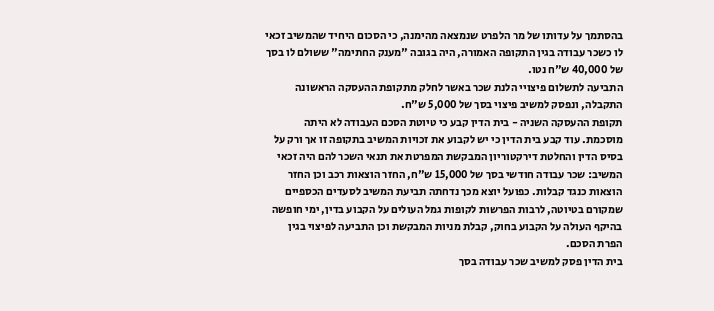בהסתמך על עדותו של מר הלפרט שנמצאה מהימנה, כי הסכום היחיד שהמשיב זכאי לו כשכר עבודה בגין התקופה האמורה, היה בגובה "מענק החתימה" ששולם לו בסך של 40,000 ש"ח נטו.
התביעה לתשלום פיצויי הלנת שכר באשר לחלק מתקופת ההעסקה הראשונה התקבלה, ונפסק למשיב פיצוי בסך של 5,000 ש"ח.
תקופת ההעסקה השניה - בית הדין קבע כי טיוטת הסכם העבודה לא היתה מוסכמת. עוד קבע בית הדין כי יש לקבוע את זכויות המשיב בתקופה זו אך ורק על בסיס הדין והחלטת דירקטוריון המבקשת המפרטת את תנאי השכר להם היה זכאי המשיב: שכר עבודה חודשי בסך של 15,000 ש"ח, החזר הוצאות רכב וכן החזר הוצאות כנגד קבלות. כפועל יוצא מכך נדחתה תביעת המשיב לסעדים הכספיים שמקורם בטיוטה, לרבות הפרשות לקופות גמל העולים על הקבוע בדין, ימי חופשה בהיקף העולה על הקבוע בחוק, קבלת מניות המבקשת וכן התביעה לפיצוי בגין הפרת הסכם.
בית הדין פסק למשיב שכר עבודה בסך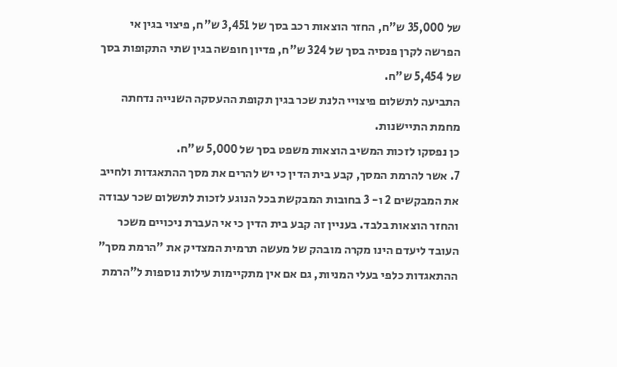של 35,000 ש"ח, החזר הוצאות רכב בסך של 3,451 ש"ח, פיצוי בגין אי הפרשה לקרן פנסיה בסך של 324 ש"ח, פדיון חופשה בגין שתי התקופות בסך של 5,454 ש"ח.
התביעה לתשלום פיצויי הלנת שכר בגין תקופת ההעסקה השנייה נדחתה מחמת התיישנות.
כן נפסקו לזכות המשיב הוצאות משפט בסך של 5,000 ש"ח.
7. אשר להרמת המסך, קבע בית הדין כי יש להרים את מסך ההתאגדות ולחייב את המבקשים 2 ו- 3 בחובות המבקשת בכל הנוגע לזכות לתשלום שכר עבודה והחזר הוצאות בלבד. בעניין זה קבע בית הדין כי אי העברת ניכויים משכר העובד ליעדם הינו מקרה מובהק של מעשה תרמית המצדיק את "הרמת מסך" ההתאגדות כלפי בעלי המניות, גם אם אין מתקיימות עילות נוספות ל"הרמת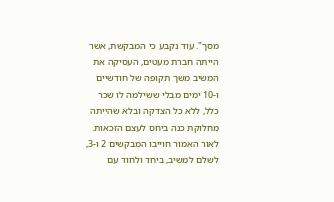מסך". עוד נקבע כי המבקשת, אשר הייתה חברת מעטים, העסיקה את המשיב משך תקופה של חודשיים ו-10 ימים מבלי ששילמה לו שכר כלל, ללא כל הצדקה ובלא שהייתה מחלוקת כנה ביחס לעצם הזכאות.
לאור האמור חוייבו המבקשים 2 ו-3, לשלם למשיב, ביחד ולחוד עם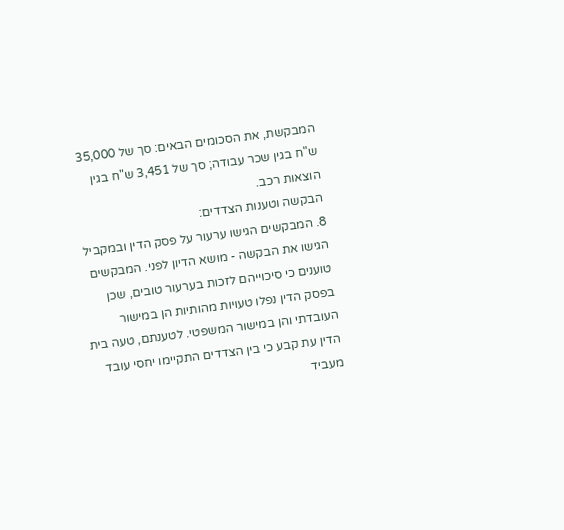המבקשת, את הסכומים הבאים: סך של 35,000 ש"ח בגין שכר עבודה; סך של 3,451 ש"ח בגין הוצאות רכב.
הבקשה וטענות הצדדים:
8. המבקשים הגישו ערעור על פסק הדין ובמקביל הגישו את הבקשה - מושא הדיון לפני. המבקשים טוענים כי סיכוייהם לזכות בערעור טובים, שכן בפסק הדין נפלו טעויות מהותיות הן במישור העובדתי והן במישור המשפטי. לטענתם, טעה בית הדין עת קבע כי בין הצדדים התקיימו יחסי עובד מעביד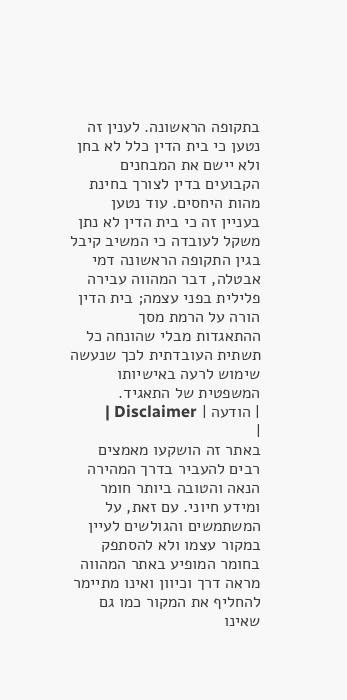בתקופה הראשונה. לענין זה נטען כי בית הדין כלל לא בחן ולא יישם את המבחנים הקבועים בדין לצורך בחינת מהות היחסים. עוד נטען בעניין זה כי בית הדין לא נתן משקל לעובדה כי המשיב קיבל בגין התקופה הראשונה דמי אבטלה, דבר המהווה עבירה פלילית בפני עצמה; בית הדין הורה על הרמת מסך ההתאגדות מבלי שהונחה כל תשתית העובדתית לכך שנעשה שימוש לרעה באישיותו המשפטית של התאגיד.
| הודעה | Disclaimer |
|
באתר זה הושקעו מאמצים רבים להעביר בדרך המהירה הנאה והטובה ביותר חומר ומידע חיוני. עם זאת, על המשתמשים והגולשים לעיין במקור עצמו ולא להסתפק בחומר המופיע באתר המהווה מראה דרך וכיוון ואינו מתיימר להחליף את המקור כמו גם שאינו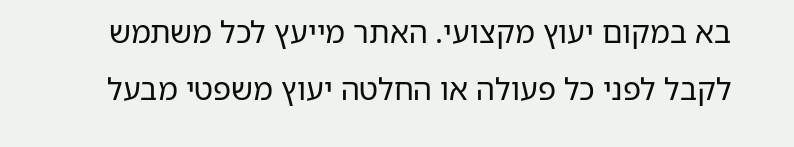בא במקום יעוץ מקצועי. האתר מייעץ לכל משתמש לקבל לפני כל פעולה או החלטה יעוץ משפטי מבעל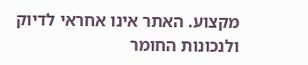מקצוע. האתר אינו אחראי לדיוק ולנכונות החומר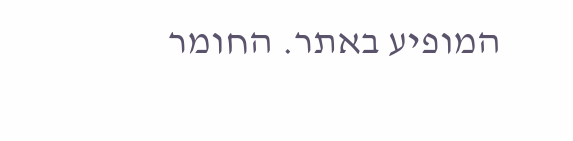המופיע באתר. החומר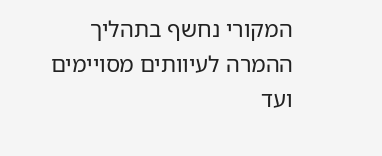המקורי נחשף בתהליך ההמרה לעיוותים מסויימים ועד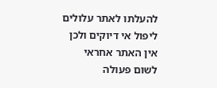להעלתו לאתר עלולים ליפול אי דיוקים ולכן אין האתר אחראי לשום פעולה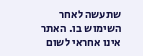שתעשה לאחר השימוש בו. האתר אינו אחראי לשום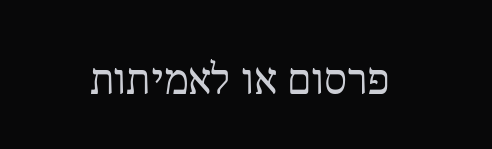פרסום או לאמיתות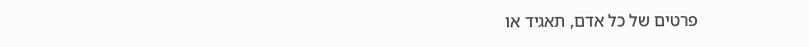פרטים של כל אדם, תאגיד או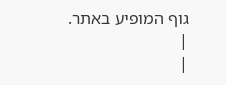גוף המופיע באתר. |
|